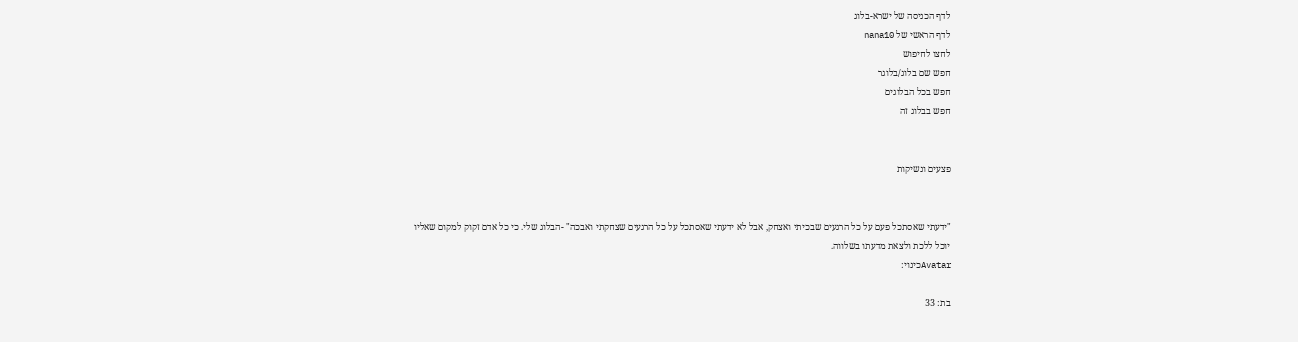לדף הכניסה של ישרא-בלוג
לדף הראשי של nana10
לחצו לחיפוש
חפש שם בלוג/בלוגר
חפש בכל הבלוגים
חפש בבלוג זה


פצעים ונשיקות


"ידעתי שאסתכל פעם על כל הרגעים שבכיתי ואצחק, אבל לא ידעתי שאסתכל על כל הרגעים שצחקתי ואבכה" -הבלוג שלי. כי כל אדם זקוק למקום שאליו יוכל ללכת ולצאת מדעתו בשלווה.
Avatarכינוי:

בת: 33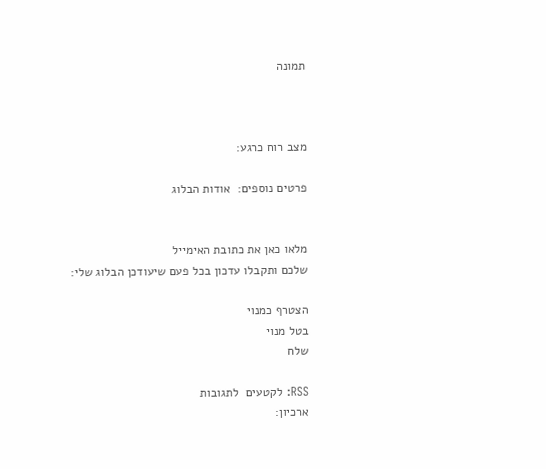תמונה



מצב רוח כרגע:

פרטים נוספים:  אודות הבלוג


מלאו כאן את כתובת האימייל
שלכם ותקבלו עדכון בכל פעם שיעודכן הבלוג שלי:

הצטרף כמנוי
בטל מנוי
שלח

RSS: לקטעים  לתגובות
ארכיון: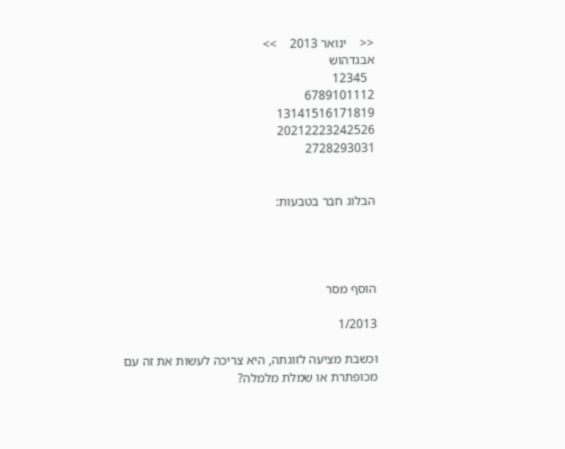<<    ינואר 2013    >>
אבגדהוש
  12345
6789101112
13141516171819
20212223242526
2728293031


הבלוג חבר בטבעות:




הוסף מסר

1/2013

וכשבת מציעה לזוגתה, היא צריכה לעשות את זה עם מכופתרת או שמלת מלמלה?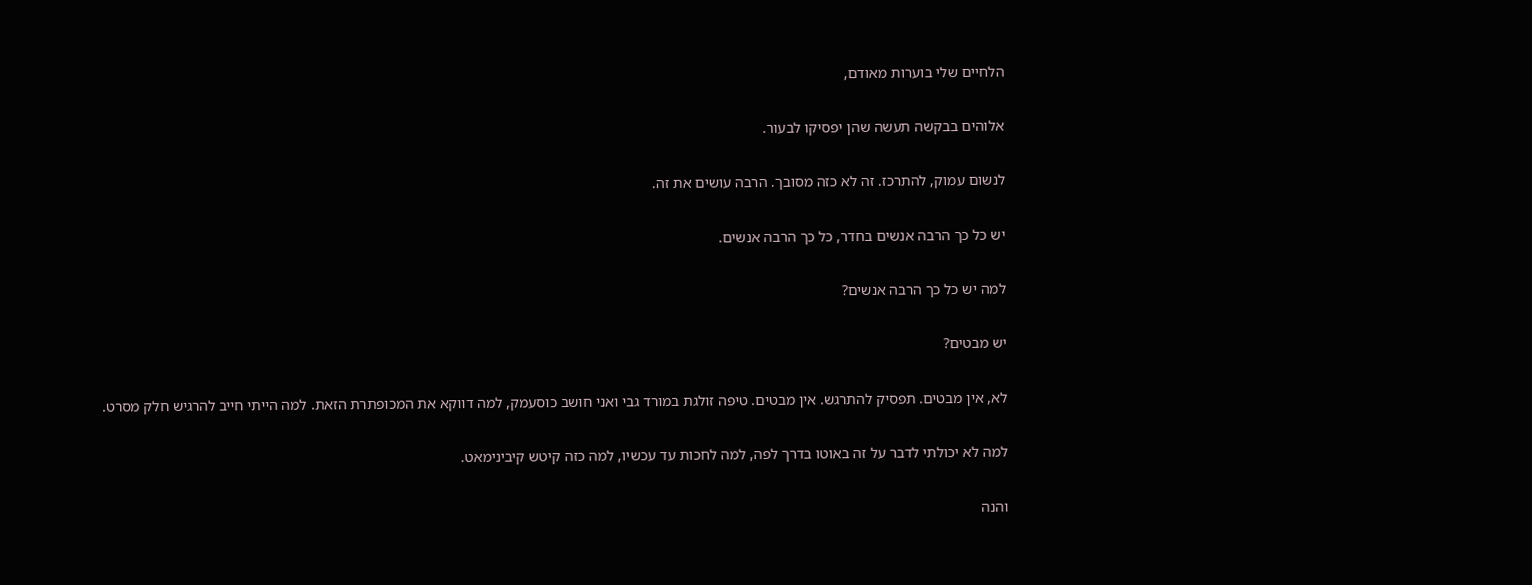הלחיים שלי בוערות מאודם,

אלוהים בבקשה תעשה שהן יפסיקו לבעור.

לנשום עמוק, להתרכז. זה לא כזה מסובך. הרבה עושים את זה.

יש כל כך הרבה אנשים בחדר, כל כך הרבה אנשים.

למה יש כל כך הרבה אנשים?

יש מבטים?

לא, אין מבטים. תפסיק להתרגש. אין מבטים. טיפה זולגת במורד גבי ואני חושב כוסעמק, למה דווקא את המכופתרת הזאת. למה הייתי חייב להרגיש חלק מסרט.

למה לא יכולתי לדבר על זה באוטו בדרך לפה, למה לחכות עד עכשיו, למה כזה קיטש קיבינימאט.

והנה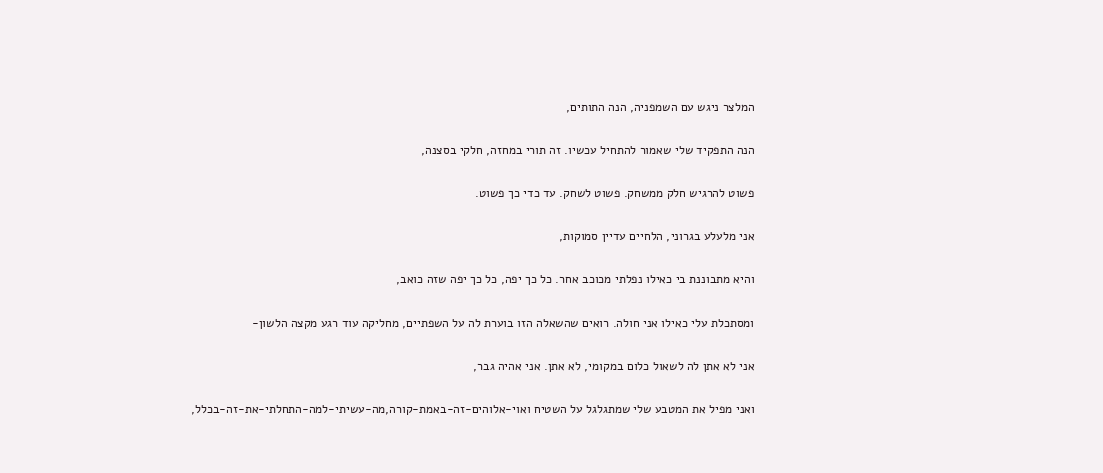המלצר ניגש עם השמפניה, הנה התותים,

הנה התפקיד שלי שאמור להתחיל עכשיו. זה תורי במחזה, חלקי בסצנה,

פשוט להרגיש חלק ממשחק. פשוט לשחק. עד כדי כך פשוט.

אני מלעלע בגרוני, הלחיים עדיין סמוקות,

והיא מתבוננת בי כאילו נפלתי מכוכב אחר. כל כך יפה, כל כך יפה שזה כואב,

ומסתכלת עלי כאילו אני חולה. רואים שהשאלה הזו בוערת לה על השפתיים, מחליקה עוד רגע מקצה הלשון-

אני לא אתן לה לשאול כלום במקומי, לא אתן. אני אהיה גבר,

ואני מפיל את המטבע שלי שמתגלגל על השטיח ואוי-אלוהים-זה-באמת-קורה,מה-עשיתי-למה-התחלתי-את-זה-בכלל,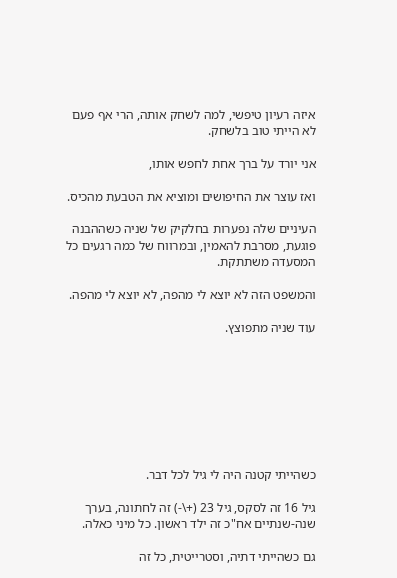איזה רעיון טיפשי, למה לשחק אותה, הרי אף פעם לא הייתי טוב בלשחק.

אני יורד על ברך אחת לחפש אותו,

ואז עוצר את החיפושים ומוציא את הטבעת מהכיס.

העיניים שלה נפערות בחלקיק של שניה כשההבנה פוגעת, מסרבת להאמין, ובמרווח של כמה רגעים כל המסעדה משתתקת.

והמשפט הזה לא יוצא לי מהפה, לא יוצא לי מהפה.

עוד שניה מתפוצץ.








כשהייתי קטנה היה לי גיל לכל דבר.

גיל 16 זה לסקס, גיל 23 (+\-) זה לחתונה, בערך שנה-שנתיים אח"כ זה ילד ראשון. כל מיני כאלה.

גם כשהייתי דתיה, וסטרייטית, כל זה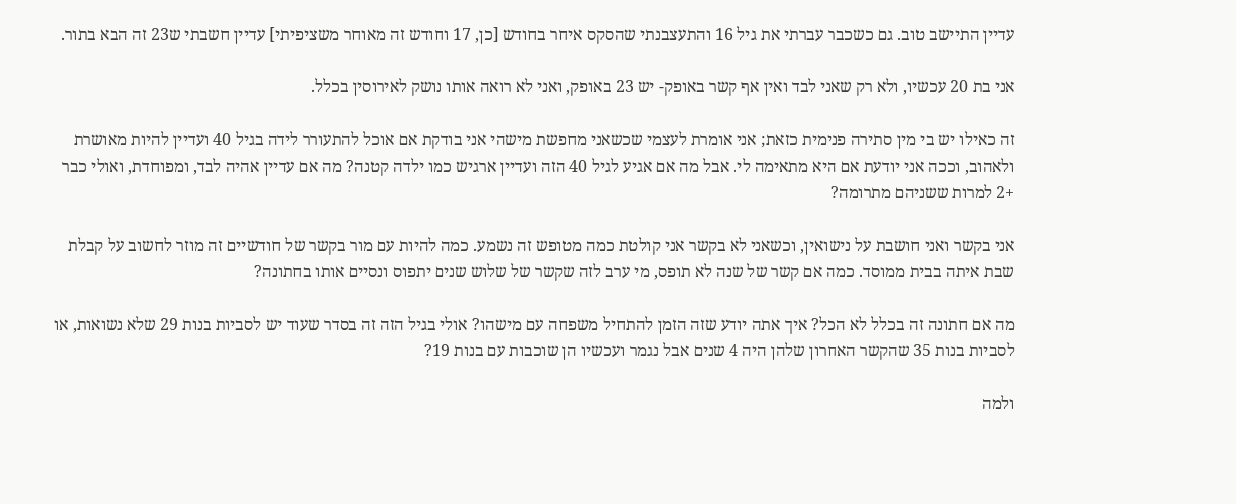עדיין התיישב טוב. גם כשכבר עברתי את גיל 16 והתעצבנתי שהסקס איחר בחודש [כן, 17 וחודש זה מאוחר משציפיתי] עדיין חשבתי ש23 זה הבא בתור.

אני בת 20 עכשיו, ולא רק שאני לבד ואין אף קשר באופק- יש 23 באופק, ואני לא רואה אותו נושק לאירוסין בכלל.

זה כאילו יש בי מין סתירה פנימית כזאת; אני אומרת לעצמי שכשאני מחפשת מישהי אני בודקת אם אוכל להתעורר לידה בגיל 40 ועדיין להיות מאושרת ולאהוב, וככה אני יודעת אם היא מתאימה לי. אבל מה אם אגיע לגיל 40 הזה ועדיין ארגיש כמו ילדה קטנה? מה אם עדיין אהיה לבד, ומפוחדת, ואולי כבר +2 למרות ששניהם מתרומה?

אני בקשר ואני חושבת על נישואין, וכשאני לא בקשר אני קולטת כמה מטופש זה נשמע. כמה להיות עם מור בקשר של חודשיים זה מוזר לחשוב על קבלת שבת איתה בבית ממוסד. כמה אם קשר של שנה לא תופס, מי ערב לזה שקשר של שלוש שנים יתפוס ונסיים אותו בחתונה?

מה אם חתונה זה בכלל לא הכל? איך אתה יודע שזה הזמן להתחיל משפחה עם מישהו? אולי בגיל הזה זה בסדר שעוד יש לסביות בנות 29 שלא נשואות, או לסביות בנות 35 שהקשר האחרון שלהן היה 4 שנים אבל נגמר ועכשיו הן שוכבות עם בנות 19?

ולמה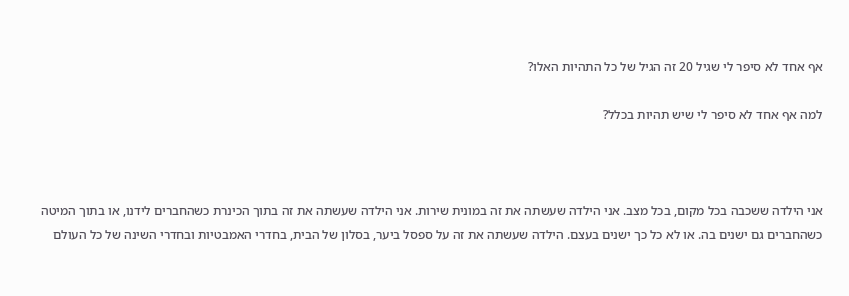אף אחד לא סיפר לי שגיל 20 זה הגיל של כל התהיות האלו?

למה אף אחד לא סיפר לי שיש תהיות בכלל?



אני הילדה ששכבה בכל מקום, בכל מצב. אני הילדה שעשתה את זה במונית שירות. אני הילדה שעשתה את זה בתוך הכינרת כשהחברים לידנו, או בתוך המיטה כשהחברים גם ישנים בה. או לא כל כך ישנים בעצם. הילדה שעשתה את זה על ספסל ביער, בסלון של הבית, בחדרי האמבטיות ובחדרי השינה של כל העולם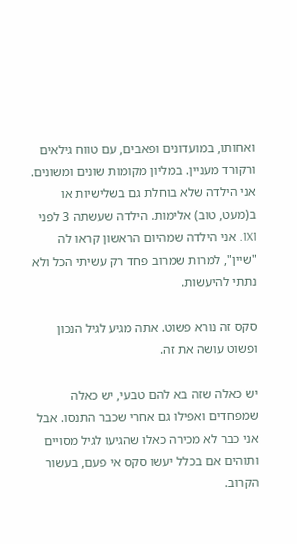ואחותו, במועדונים ופאבים, עם טווח גילאים ורקורד מעניין. במליון מקומות שונים ומשונים. אני הילדה שלא בוחלת גם בשלישיות או ב(מעט, טוב) אלימות. הילדה שעשתה 3 לפני 1X1. אני הילדה שמהיום הראשון קראו לה "שיין", למרות שמרוב פחד רק עשיתי הכל ולא נתתי להיעשות.

סקס זה נורא פשוט. אתה מגיע לגיל הנכון ופשוט עושה את זה.

יש כאלה שזה בא להם טבעי, יש כאלה שמפחדים ואפילו גם אחרי שכבר התנסו. אבל אני כבר לא מכירה כאלו שהגיעו לגיל מסויים ותוהים אם בכלל יעשו סקס אי פעם, בעשור הקרוב.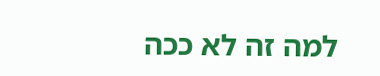למה זה לא ככה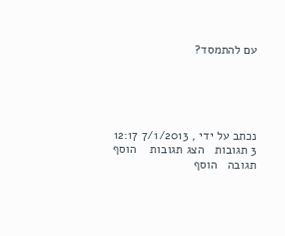עם להתמסד?





נכתב על ידי , 7/1/2013 12:17
3 תגובות   הצג תגובות    הוסף תגובה   הוסף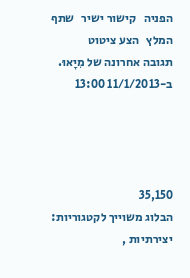הפניה   קישור ישיר   שתף   המלץ   הצע ציטוט
תגובה אחרונה של מִיָאוּ. ב-11/1/2013 13:00




35,150
הבלוג משוייך לקטגוריות: יצירתיות ,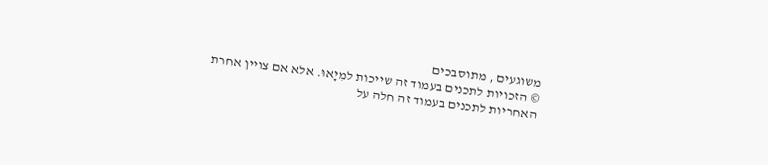משוגעים , מתוסבכים
© הזכויות לתכנים בעמוד זה שייכות למִיָאוּ. אלא אם צויין אחרת
האחריות לתכנים בעמוד זה חלה על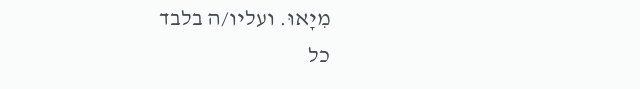מִיָאוּ. ועליו/ה בלבד
כל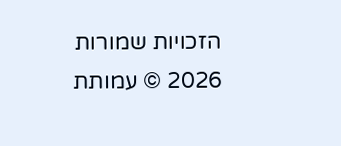הזכויות שמורות 2026 © עמותת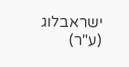ישראבלוג (ע"ר)